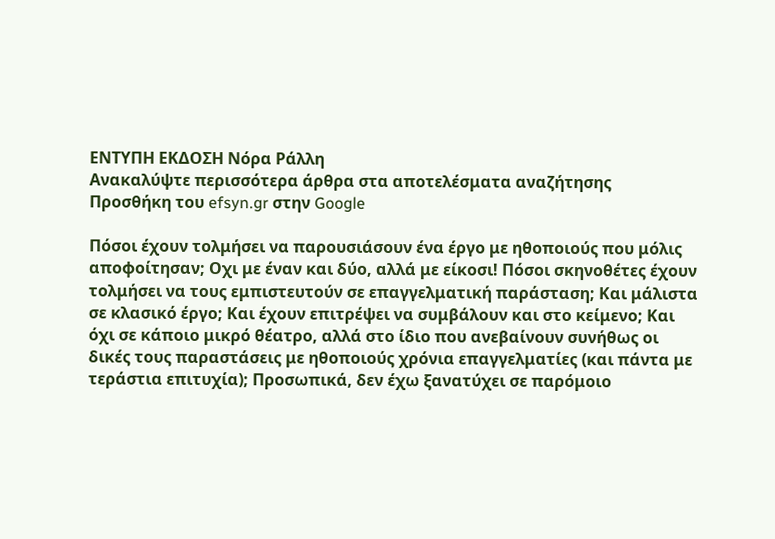ΕΝΤΥΠΗ ΕΚΔΟΣΗ Νόρα Ράλλη
Ανακαλύψτε περισσότερα άρθρα στα αποτελέσματα αναζήτησης
Προσθήκη του efsyn.gr στην Google

Πόσοι έχουν τολμήσει να παρουσιάσουν ένα έργο με ηθοποιούς που μόλις αποφοίτησαν; Οχι με έναν και δύο, αλλά με είκοσι! Πόσοι σκηνοθέτες έχουν τολμήσει να τους εμπιστευτούν σε επαγγελματική παράσταση; Και μάλιστα σε κλασικό έργο; Και έχουν επιτρέψει να συμβάλουν και στο κείμενο; Και όχι σε κάποιο μικρό θέατρο, αλλά στο ίδιο που ανεβαίνουν συνήθως οι δικές τους παραστάσεις με ηθοποιούς χρόνια επαγγελματίες (και πάντα με τεράστια επιτυχία); Προσωπικά, δεν έχω ξανατύχει σε παρόμοιο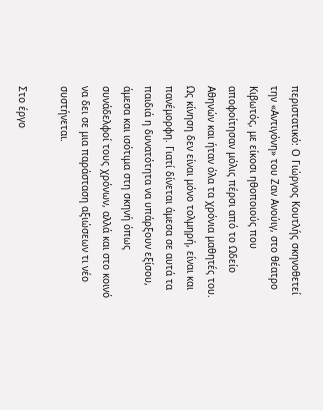περιστατικό: Ο Γιώργος Κουτλής σκηνοθετεί την «Αντιγόνη» του Ζαν Ανούιγ, στο θέατρο Κιβωτός, με είκοσι ηθοποιούς που αποφοίτησαν μόλις πέρσι από το Ωδείο Αθηνών και ήταν όλα τα χρόνια μαθητές του. Ως κίνηση δεν είναι μόνο τολμηρή, είναι και πανέμορφη. Γιατί δίνεται άμεσα σε αυτά τα παιδιά η δυνατότητα να υπάρξουν εξίσου, άμεσα και ισότιμα στη σκηνή όπως συνάδελφοί τους χρόνων, αλλά και στο κοινό να δει σε μια παράσταση αξιώσεων τι νέο συστήνεται.

Στο έργο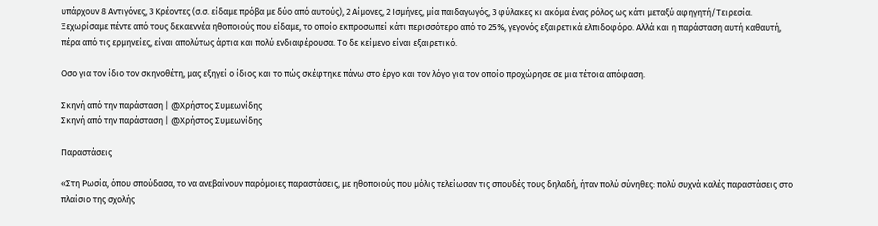υπάρχουν 8 Αντιγόνες, 3 Κρέοντες (σ.σ. είδαμε πρόβα με δύο από αυτούς), 2 Αίμονες, 2 Ισμήνες, μία παιδαγωγός, 3 φύλακες κι ακόμα ένας ρόλος ως κάτι μεταξύ αφηγητή/Τειρεσία. Ξεχωρίσαμε πέντε από τους δεκαεννέα ηθοποιούς που είδαμε, το οποίο εκπροσωπεί κάτι περισσότερο από το 25%, γεγονός εξαιρετικά ελπιδοφόρο. Αλλά και η παράσταση αυτή καθαυτή, πέρα από τις ερμηνείες, είναι απολύτως άρτια και πολύ ενδιαφέρουσα. Το δε κείμενο είναι εξαιρετικό.

Οσο για τον ίδιο τον σκηνοθέτη, μας εξηγεί ο ίδιος και το πώς σκέφτηκε πάνω στο έργο και τον λόγο για τον οποίο προχώρησε σε μια τέτοια απόφαση.

Σκηνή από την παράσταση | @Χρήστος Συμεωνίδης
Σκηνή από την παράσταση | @Χρήστος Συμεωνίδης

Παραστάσεις

«Στη Ρωσία, όπου σπούδασα, το να ανεβαίνουν παρόμοιες παραστάσεις, με ηθοποιούς που μόλις τελείωσαν τις σπουδές τους δηλαδή, ήταν πολύ σύνηθες: πολύ συχνά καλές παραστάσεις στο πλαίσιο της σχολής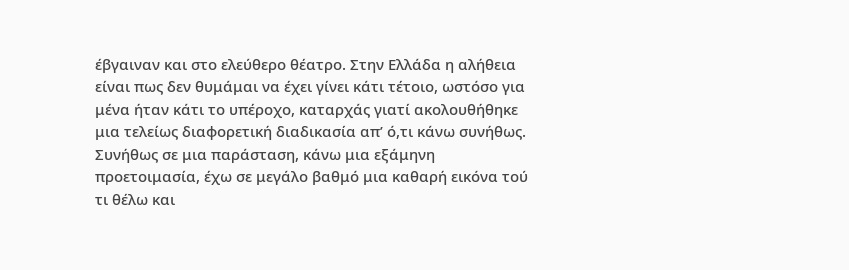έβγαιναν και στο ελεύθερο θέατρο. Στην Ελλάδα η αλήθεια είναι πως δεν θυμάμαι να έχει γίνει κάτι τέτοιο, ωστόσο για μένα ήταν κάτι το υπέροχο, καταρχάς γιατί ακολουθήθηκε μια τελείως διαφορετική διαδικασία απ’ ό,τι κάνω συνήθως. Συνήθως σε μια παράσταση, κάνω μια εξάμηνη προετοιμασία, έχω σε μεγάλο βαθμό μια καθαρή εικόνα τού τι θέλω και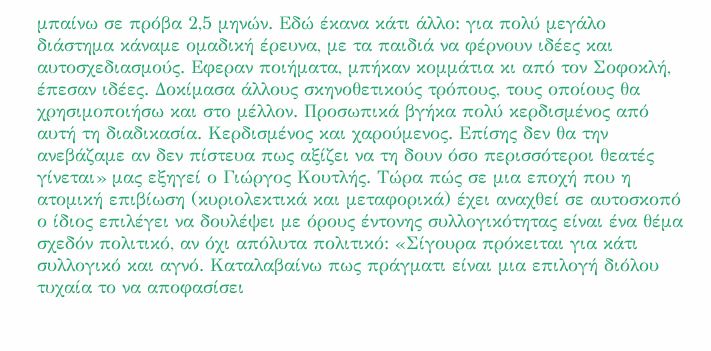μπαίνω σε πρόβα 2,5 μηνών. Εδώ έκανα κάτι άλλο: για πολύ μεγάλο διάστημα κάναμε ομαδική έρευνα, με τα παιδιά να φέρνουν ιδέες και αυτοσχεδιασμούς. Εφεραν ποιήματα, μπήκαν κομμάτια κι από τον Σοφοκλή, έπεσαν ιδέες. Δοκίμασα άλλους σκηνοθετικούς τρόπους, τους οποίους θα χρησιμοποιήσω και στο μέλλον. Προσωπικά βγήκα πολύ κερδισμένος από αυτή τη διαδικασία. Κερδισμένος και χαρούμενος. Επίσης δεν θα την ανεβάζαμε αν δεν πίστευα πως αξίζει να τη δουν όσο περισσότεροι θεατές γίνεται» μας εξηγεί ο Γιώργος Κουτλής. Τώρα πώς σε μια εποχή που η ατομική επιβίωση (κυριολεκτικά και μεταφορικά) έχει αναχθεί σε αυτοσκοπό ο ίδιος επιλέγει να δουλέψει με όρους έντονης συλλογικότητας είναι ένα θέμα σχεδόν πολιτικό, αν όχι απόλυτα πολιτικό: «Σίγουρα πρόκειται για κάτι συλλογικό και αγνό. Καταλαβαίνω πως πράγματι είναι μια επιλογή διόλου τυχαία το να αποφασίσει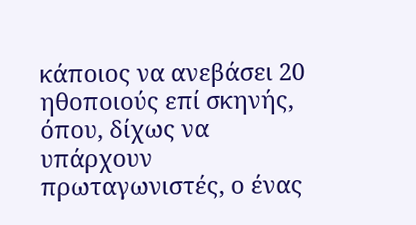κάποιος να ανεβάσει 20 ηθοποιούς επί σκηνής, όπου, δίχως να υπάρχουν πρωταγωνιστές, ο ένας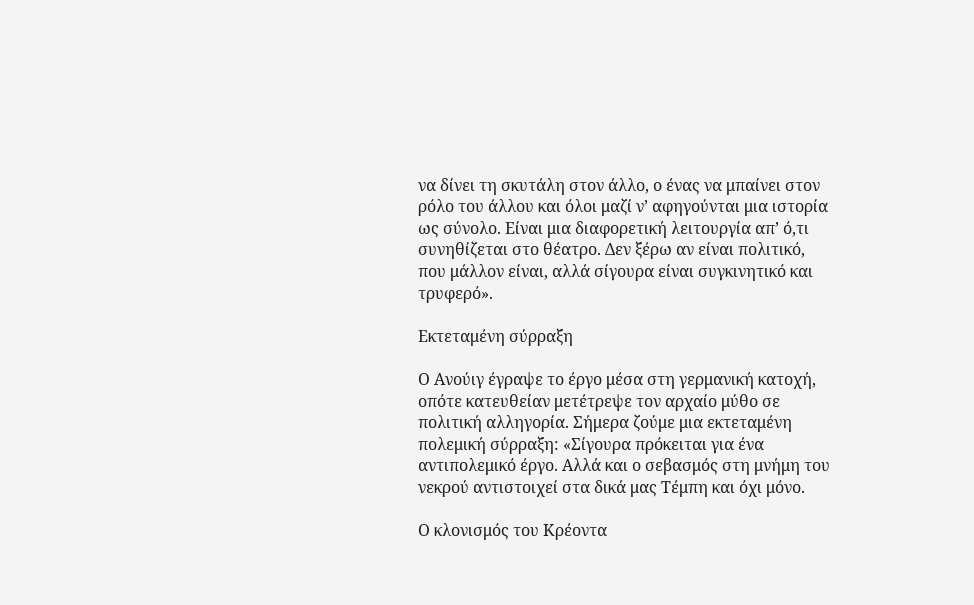να δίνει τη σκυτάλη στον άλλο, ο ένας να μπαίνει στον ρόλο του άλλου και όλοι μαζί ν’ αφηγούνται μια ιστορία ως σύνολο. Είναι μια διαφορετική λειτουργία απ’ ό,τι συνηθίζεται στο θέατρο. Δεν ξέρω αν είναι πολιτικό, που μάλλον είναι, αλλά σίγουρα είναι συγκινητικό και τρυφερό».

Εκτεταμένη σύρραξη

Ο Ανούιγ έγραψε το έργο μέσα στη γερμανική κατοχή, οπότε κατευθείαν μετέτρεψε τον αρχαίο μύθο σε πολιτική αλληγορία. Σήμερα ζούμε μια εκτεταμένη πολεμική σύρραξη: «Σίγουρα πρόκειται για ένα αντιπολεμικό έργο. Αλλά και ο σεβασμός στη μνήμη του νεκρού αντιστοιχεί στα δικά μας Τέμπη και όχι μόνο.

Ο κλονισμός του Κρέοντα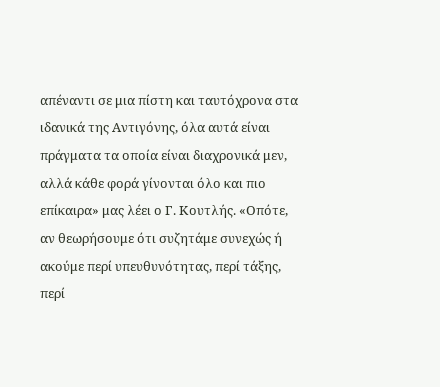απέναντι σε μια πίστη και ταυτόχρονα στα ιδανικά της Αντιγόνης, όλα αυτά είναι πράγματα τα οποία είναι διαχρονικά μεν, αλλά κάθε φορά γίνονται όλο και πιο επίκαιρα» μας λέει ο Γ. Κουτλής. «Οπότε, αν θεωρήσουμε ότι συζητάμε συνεχώς ή ακούμε περί υπευθυνότητας, περί τάξης, περί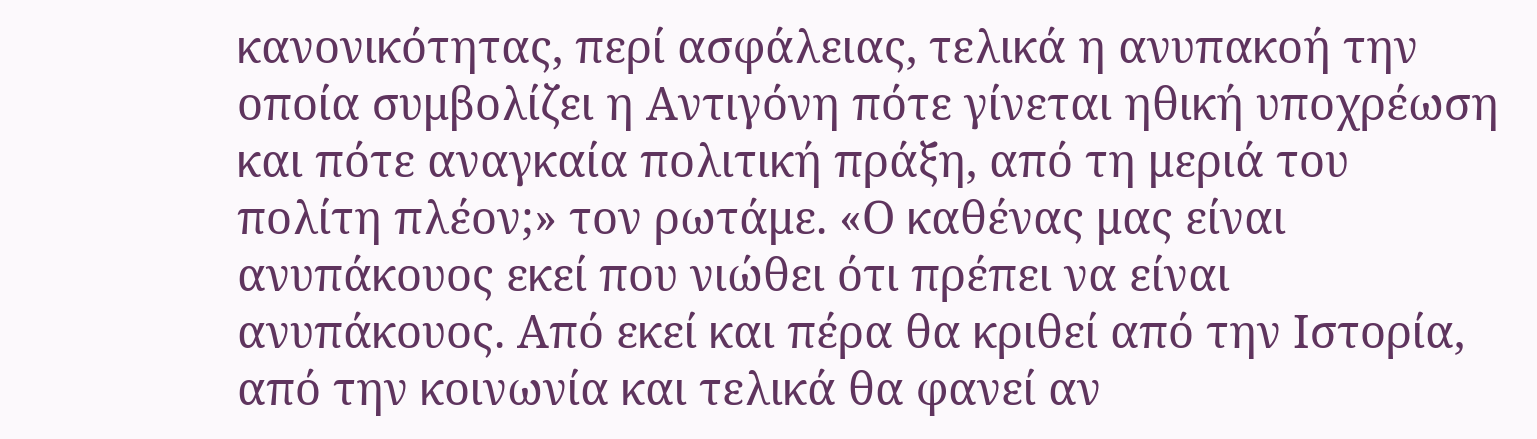κανονικότητας, περί ασφάλειας, τελικά η ανυπακοή την οποία συμβολίζει η Αντιγόνη πότε γίνεται ηθική υποχρέωση και πότε αναγκαία πολιτική πράξη, από τη μεριά του πολίτη πλέον;» τον ρωτάμε. «Ο καθένας μας είναι ανυπάκουος εκεί που νιώθει ότι πρέπει να είναι ανυπάκουος. Από εκεί και πέρα θα κριθεί από την Ιστορία, από την κοινωνία και τελικά θα φανεί αν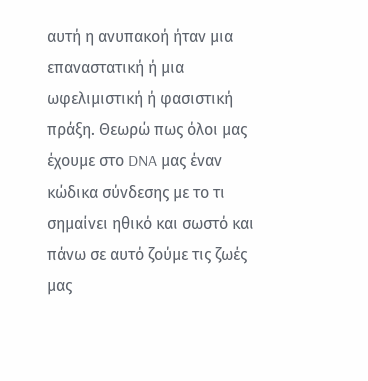αυτή η ανυπακοή ήταν μια επαναστατική ή μια ωφελιμιστική ή φασιστική πράξη. Θεωρώ πως όλοι μας έχουμε στο DNA μας έναν κώδικα σύνδεσης με το τι σημαίνει ηθικό και σωστό και πάνω σε αυτό ζούμε τις ζωές μας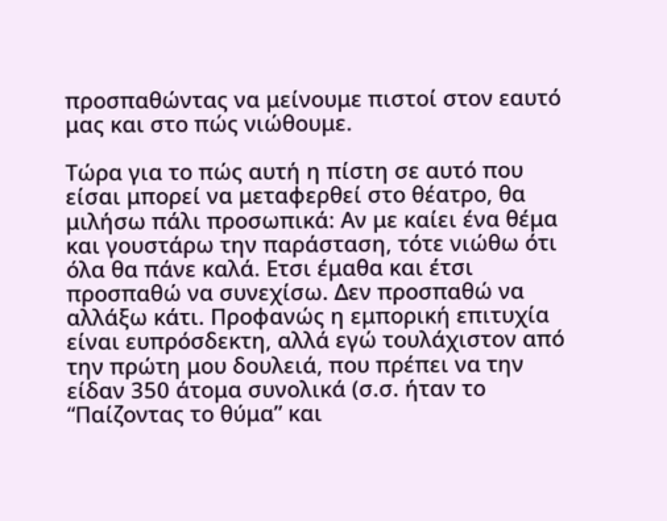προσπαθώντας να μείνουμε πιστοί στον εαυτό μας και στο πώς νιώθουμε.

Τώρα για το πώς αυτή η πίστη σε αυτό που είσαι μπορεί να μεταφερθεί στο θέατρο, θα μιλήσω πάλι προσωπικά: Αν με καίει ένα θέμα και γουστάρω την παράσταση, τότε νιώθω ότι όλα θα πάνε καλά. Ετσι έμαθα και έτσι προσπαθώ να συνεχίσω. Δεν προσπαθώ να αλλάξω κάτι. Προφανώς η εμπορική επιτυχία είναι ευπρόσδεκτη, αλλά εγώ τουλάχιστον από την πρώτη μου δουλειά, που πρέπει να την είδαν 350 άτομα συνολικά (σ.σ. ήταν το “Παίζοντας το θύμα” και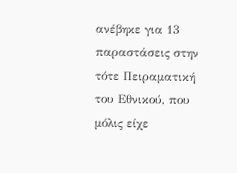ανέβηκε για 13 παραστάσεις στην τότε Πειραματική του Εθνικού, που μόλις είχε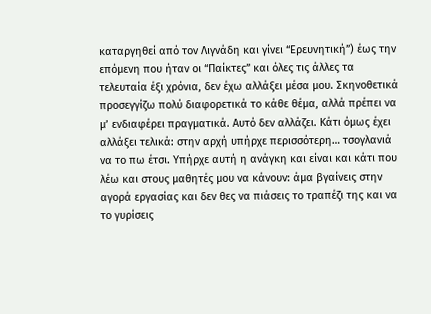καταργηθεί από τον Λιγνάδη και γίνει “Ερευνητική”) έως την επόμενη που ήταν οι “Παίκτες” και όλες τις άλλες τα τελευταία έξι χρόνια, δεν έχω αλλάξει μέσα μου. Σκηνοθετικά προσεγγίζω πολύ διαφορετικά το κάθε θέμα, αλλά πρέπει να μ’ ενδιαφέρει πραγματικά. Αυτό δεν αλλάζει. Κάτι όμως έχει αλλάξει τελικά: στην αρχή υπήρχε περισσότερη… τσογλανιά να το πω έτσι. Υπήρχε αυτή η ανάγκη και είναι και κάτι που λέω και στους μαθητές μου να κάνουν: άμα βγαίνεις στην αγορά εργασίας και δεν θες να πιάσεις το τραπέζι της και να το γυρίσεις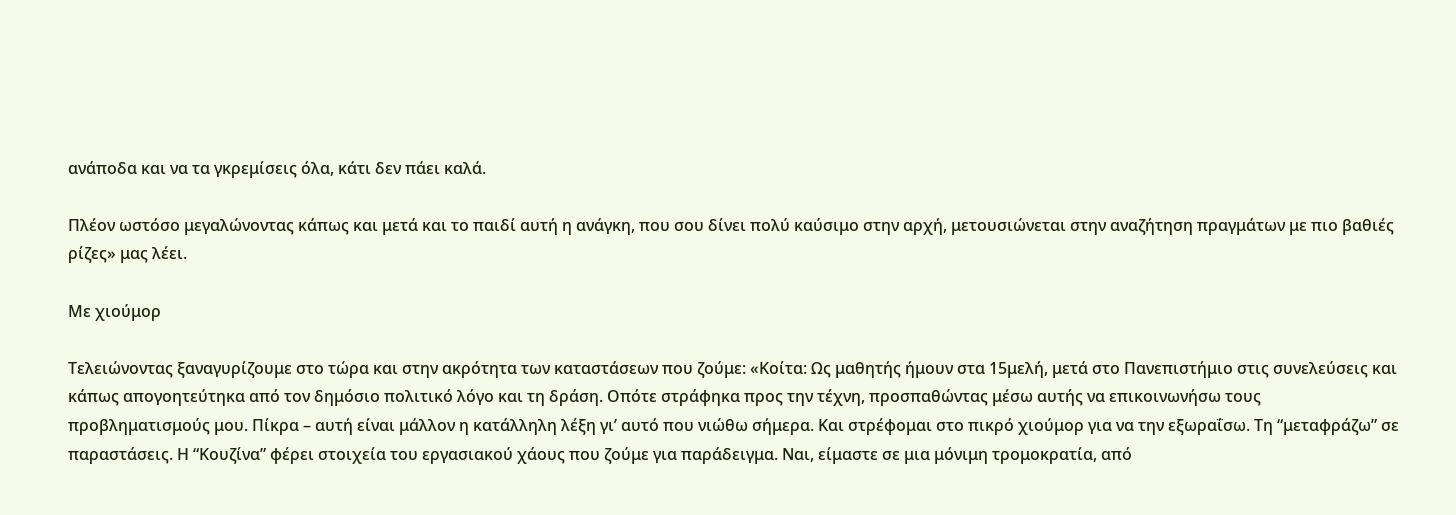ανάποδα και να τα γκρεμίσεις όλα, κάτι δεν πάει καλά.

Πλέον ωστόσο μεγαλώνοντας κάπως και μετά και το παιδί αυτή η ανάγκη, που σου δίνει πολύ καύσιμο στην αρχή, μετουσιώνεται στην αναζήτηση πραγμάτων με πιο βαθιές ρίζες» μας λέει.

Με χιούμορ

Τελειώνοντας ξαναγυρίζουμε στο τώρα και στην ακρότητα των καταστάσεων που ζούμε: «Κοίτα: Ως μαθητής ήμουν στα 15μελή, μετά στο Πανεπιστήμιο στις συνελεύσεις και κάπως απογοητεύτηκα από τον δημόσιο πολιτικό λόγο και τη δράση. Οπότε στράφηκα προς την τέχνη, προσπαθώντας μέσω αυτής να επικοινωνήσω τους προβληματισμούς μου. Πίκρα – αυτή είναι μάλλον η κατάλληλη λέξη γι’ αυτό που νιώθω σήμερα. Και στρέφομαι στο πικρό χιούμορ για να την εξωραΐσω. Τη “μεταφράζω” σε παραστάσεις. Η “Κουζίνα” φέρει στοιχεία του εργασιακού χάους που ζούμε για παράδειγμα. Ναι, είμαστε σε μια μόνιμη τρομοκρατία, από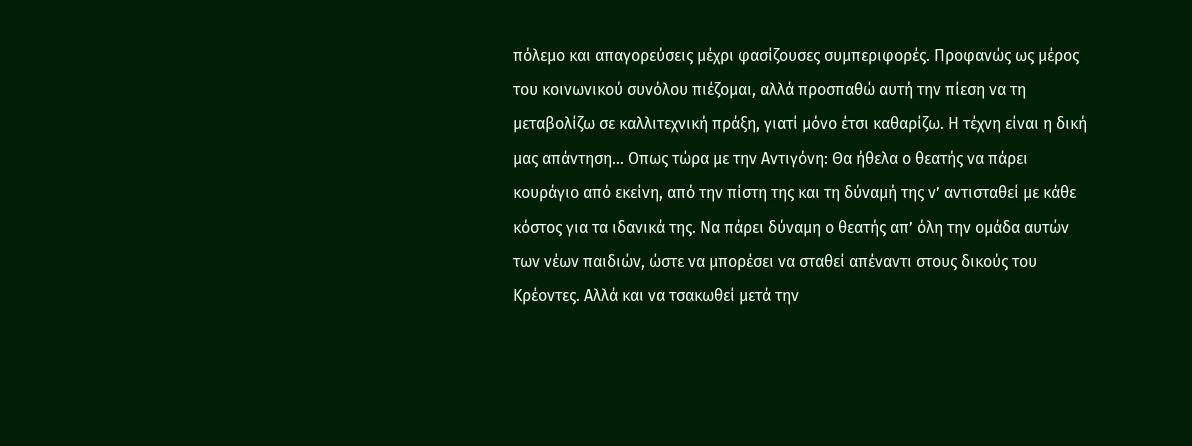πόλεμο και απαγορεύσεις μέχρι φασίζουσες συμπεριφορές. Προφανώς ως μέρος του κοινωνικού συνόλου πιέζομαι, αλλά προσπαθώ αυτή την πίεση να τη μεταβολίζω σε καλλιτεχνική πράξη, γιατί μόνο έτσι καθαρίζω. Η τέχνη είναι η δική μας απάντηση… Οπως τώρα με την Αντιγόνη: Θα ήθελα ο θεατής να πάρει κουράγιο από εκείνη, από την πίστη της και τη δύναμή της ν’ αντισταθεί με κάθε κόστος για τα ιδανικά της. Να πάρει δύναμη ο θεατής απ’ όλη την ομάδα αυτών των νέων παιδιών, ώστε να μπορέσει να σταθεί απέναντι στους δικούς του Κρέοντες. Αλλά και να τσακωθεί μετά την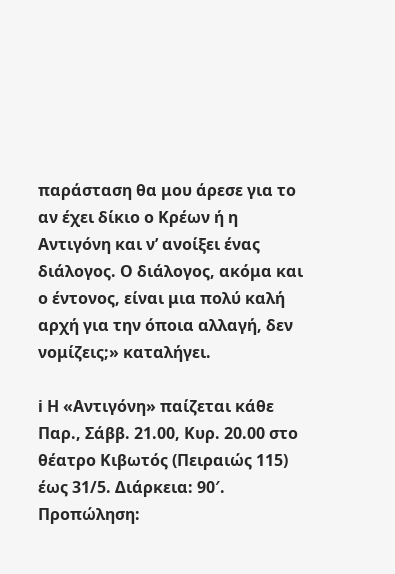παράσταση θα μου άρεσε για το αν έχει δίκιο ο Κρέων ή η Αντιγόνη και ν’ ανοίξει ένας διάλογος. Ο διάλογος, ακόμα και ο έντονος, είναι μια πολύ καλή αρχή για την όποια αλλαγή, δεν νομίζεις;» καταλήγει.

ℹ Η «Αντιγόνη» παίζεται κάθε Παρ., Σάββ. 21.00, Κυρ. 20.00 στο θέατρο Κιβωτός (Πειραιώς 115) έως 31/5. Διάρκεια: 90′. Προπώληση: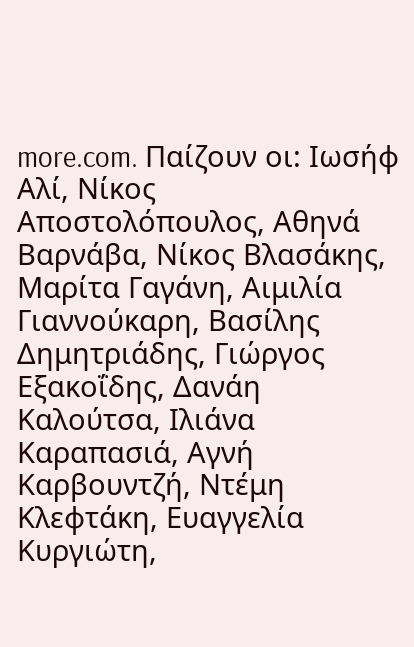more.com. Παίζουν οι: Ιωσήφ Αλί, Νίκος Αποστολόπουλος, Αθηνά Βαρνάβα, Νίκος Βλασάκης, Μαρίτα Γαγάνη, Αιμιλία Γιαννούκαρη, Βασίλης Δημητριάδης, Γιώργος Εξακοΐδης, Δανάη Καλούτσα, Ιλιάνα Καραπασιά, Αγνή Καρβουντζή, Ντέμη Κλεφτάκη, Ευαγγελία Κυργιώτη,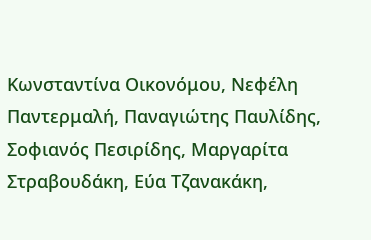Κωνσταντίνα Οικονόμου, Νεφέλη Παντερμαλή, Παναγιώτης Παυλίδης, Σοφιανός Πεσιρίδης, Μαργαρίτα Στραβουδάκη, Εύα Τζανακάκη,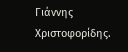Γιάννης Χριστοφορίδης.